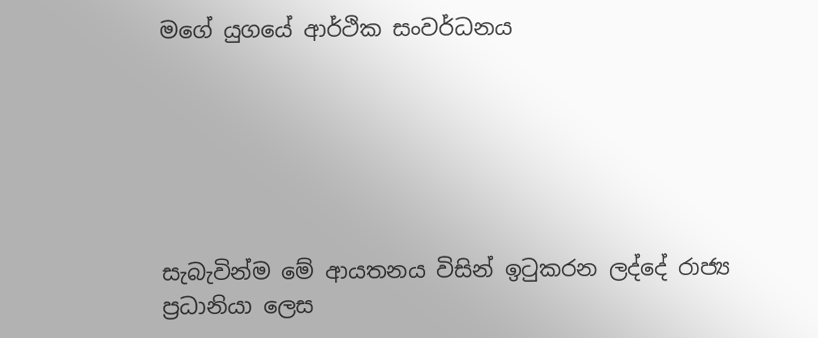මගේ යුගයේ ආර්ථික සංවර්ධනය






සැබැවින්ම මේ ආයතනය විසින් ඉටුකරන ලද්දේ රාජ්‍ය ප්‍රධානියා ලෙස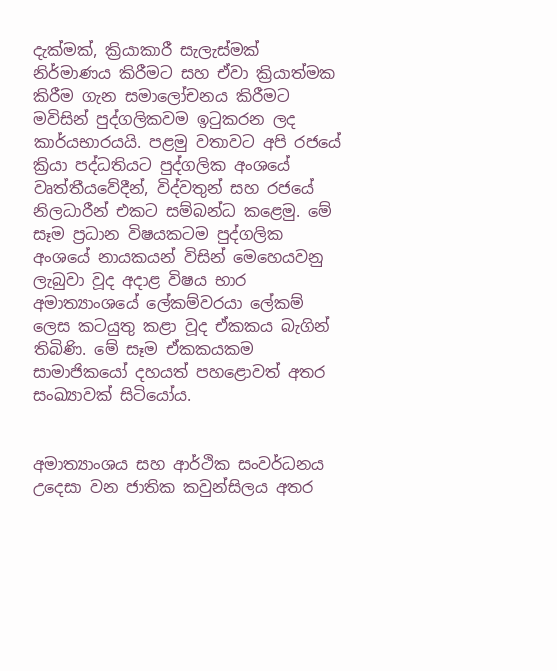දැක්මක්, ක්‍රියාකාරී සැලැස්මක් නිර්මාණය කිරීමට සහ ඒවා ක්‍රියාත්මක කිරීම ගැන සමාලෝචනය කිරීමට මවිසින් පුද්ගලිකවම ඉටුකරන ලද කාර්යභාරයයි. පළමු වතාවට අපි රජයේ ක්‍රියා පද්ධතියට පුද්ගලික අංශයේ වෘත්තීයවේදීන්, විද්වතුන් සහ රජයේ නිලධාරීන් එකට සම්බන්ධ කළෙමු. මේ සෑම ප්‍රධාන විෂයකටම පුද්ගලික අංශයේ නායකයන් විසින් මෙහෙයවනු ලැබුවා වූද අදාළ විෂය භාර අමාත්‍යාංශයේ ලේකම්වරයා ලේකම් ලෙස කටයුතු කළා වූද ඒකකය බැගින් තිබිණි. මේ සෑම ඒකකයකම සාමාජිකයෝ දහයත් පහළොවත් අතර සංඛ්‍යාවක් සිටියෝය.


අමාත්‍යාංශය සහ ආර්ථික සංවර්ධනය උදෙසා වන ජාතික කවුන්සිලය අතර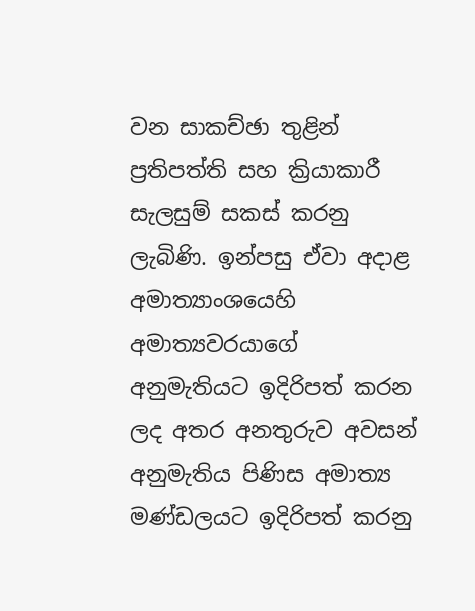වන සාකච්ඡා තුළින් ප්‍රතිපත්ති සහ ක්‍රියාකාරී සැලසුම් සකස් කරනු ලැබිණි. ඉන්පසු ඒවා අදාළ අමාත්‍යාංශයෙහි අමාත්‍යවරයාගේ අනුමැතියට ඉදිරිපත් කරන ලද අතර අනතුරුව අවසන් අනුමැතිය පිණිස අමාත්‍ය මණ්ඩලයට ඉදිරිපත් කරනු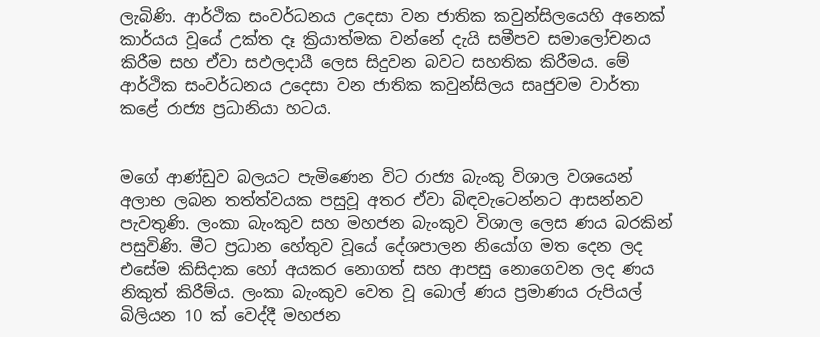ලැබිණි. ආර්ථික සංවර්ධනය උදෙසා වන ජාතික කවුන්සිලයෙහි අනෙක් කාර්යය වූයේ උක්ත දෑ ක්‍රියාත්මක වන්නේ දැයි සමීපව සමාලෝචනය කිරීම සහ ඒවා සඵලදායී ලෙස සිදුවන බවට සහතික කිරීමය. මේ ආර්ථික සංවර්ධනය උදෙසා වන ජාතික කවුන්සිලය සෘජුවම වාර්තා කළේ රාජ්‍ය ප්‍රධානියා හටය.


මගේ ආණ්ඩුව බලයට පැමිණෙන විට රාජ්‍ය බැංකු විශාල වශයෙන් අලාභ ලබන තත්ත්වයක පසුවූ අතර ඒවා බිඳවැටෙන්නට ආසන්නව පැවතුණි. ලංකා බැංකුව සහ මහජන බැංකුව විශාල ලෙස ණය බරකින් පසුවිණි. මීට ප්‍රධාන හේතුව වූයේ දේශපාලන නියෝග මත දෙන ලද එසේම කිසිදාක හෝ අයකර නොගත් සහ ආපසු නොගෙවන ලද ණය නිකුත් කිරීම්ය. ලංකා බැංකුව වෙත වූ බොල් ණය ප්‍රමාණය රුපියල් බිලියන 10 ක් වෙද්දී මහජන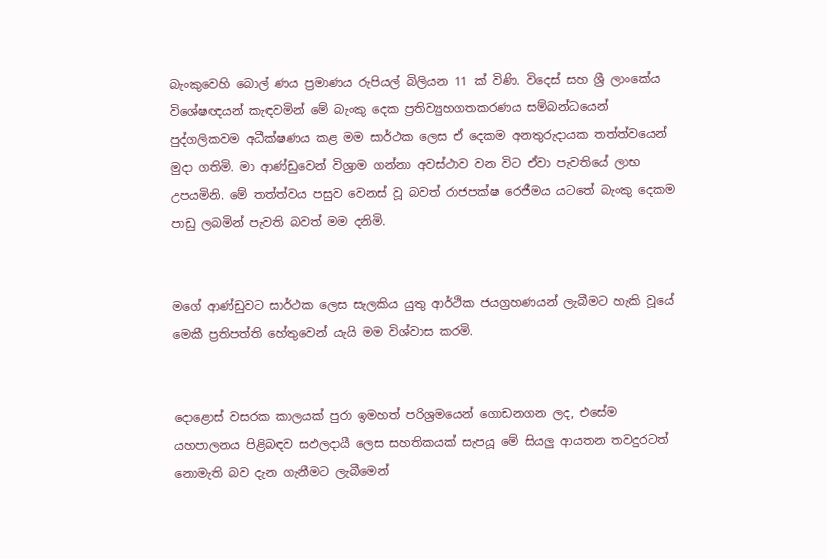බැංකුවෙහි බොල් ණය ප්‍රමාණය රුපියල් බිලියන 11 ක් විණි. විදෙස් සහ ශ්‍රී ලාංකේය විශේෂඥයන් කැඳවමින් මේ බැංකු දෙක ප්‍රතිව්‍යුහගතකරණය සම්බන්ධයෙන් පුද්ගලිකවම අධීක්ෂණය කළ මම සාර්ථක ලෙස ඒ දෙකම අනතුරුදායක තත්ත්වයෙන් මුදා ගතිමි. මා ආණ්ඩුවෙන් විශ්‍රාම ගන්නා අවස්ථාව වන විට ඒවා පැවතියේ ලාභ උපයමිනි. මේ තත්ත්වය පසුව වෙනස් වූ බවත් රාජපක්ෂ රෙජීමය යටතේ බැංකු දෙකම පාඩු ලබමින් පැවති බවත් මම දනිමි.


මගේ ආණ්ඩුවට සාර්ථක ලෙස සැලකිය යුතු ආර්ථික ජයග්‍රහණයන් ලැබීමට හැකි වූයේ මෙකී ප්‍රතිපත්ති හේතුවෙන් යැයි මම විශ්වාස කරමි.


දොළොස් වසරක කාලයක් පුරා ඉමහත් පරිශ්‍රමයෙන් ගොඩනගන ලද, එසේම යහපාලනය පිළිබඳව සඵලදායී ලෙස සහතිකයක් සැපයූ මේ සියලු ආයතන තවදුරටත් නොමැති බව දැන ගැනීමට ලැබීමෙන්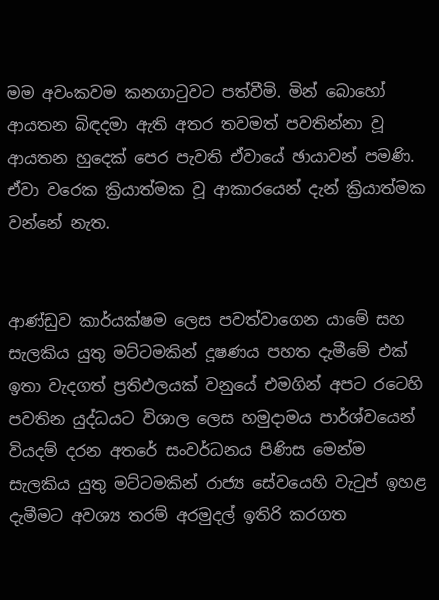මම අවංකවම කනගාටුවට පත්වීමි. මින් බොහෝ ආයතන බිඳදමා ඇති අතර තවමත් පවතින්නා වූ ආයතන හුදෙක් පෙර පැවති ඒවායේ ඡායාවන් පමණි. ඒවා වරෙක ක්‍රියාත්මක වූ ආකාරයෙන් දැන් ක්‍රියාත්මක වන්නේ නැත.


ආණ්ඩුව කාර්යක්ෂම ලෙස පවත්වාගෙන යාමේ සහ සැලකිය යුතු මට්ටමකින් දූෂණය පහත දැමීමේ එක් ඉතා වැදගත් ප්‍රතිඵලයක් වනුයේ එමගින් අපට රටෙහි පවතින යුද්ධයට විශාල ලෙස හමුදාමය පාර්ශ්වයෙන් වියදම් දරන අතරේ සංවර්ධනය පිණිස මෙන්ම සැලකිය යුතු මට්ටමකින් රාජ්‍ය සේවයෙහි වැටුප් ඉහළ දැමීමට අවශ්‍ය තරම් අරමුදල් ඉතිරි කරගත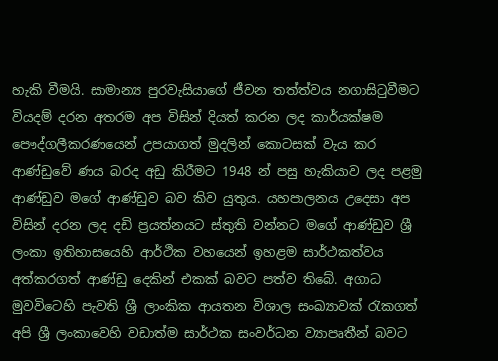හැකි වීමයි. සාමාන්‍ය පුරවැසියාගේ ජීවන තත්ත්වය නගාසිටුවීමට වියදම් දරන අතරම අප විසින් දියත් කරන ලද කාර්යක්ෂම පෞද්ගලීකරණයෙන් උපයාගත් මුදලින් කොටසක් වැය කර ආණ්ඩුවේ ණය බරද අඩු කිරීමට 1948 න් පසු හැකියාව ලද පළමු ආණ්ඩුව මගේ ආණ්ඩුව බව කිව යුතුය. යහපාලනය උදෙසා අප විසින් දරන ලද දඩි ප්‍රයත්නයට ස්තුති වන්නට මගේ ආණ්ඩුව ශ්‍රී ලංකා ඉතිහාසයෙහි ආර්ථික වහයෙන් ඉහළම සාර්ථකත්වය අත්කරගත් ආණ්ඩු දෙකින් එකක් බවට පත්ව තිබේ. අගාධ මුවවිටෙහි පැවති ශ්‍රී ලාංකික ආයතන විශාල සංඛ්‍යාවක් රැකගත් අපි ශ්‍රී ලංකාවෙහි වඩාත්ම සාර්ථක සංවර්ධන ව්‍යාපෘතීන් බවට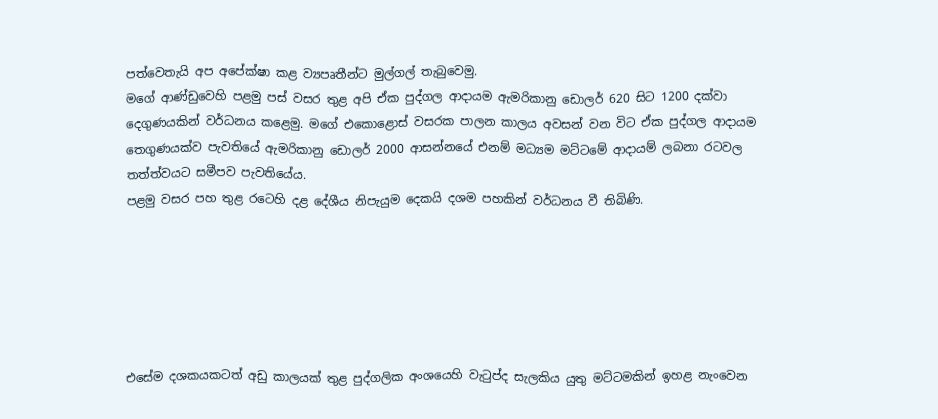පත්වෙතැයි අප අපේක්ෂා කළ ව්‍යපෘතීන්ට මුල්ගල් තැබුවෙමු.
මගේ ආණ්ඩුවෙහි පළමු පස් වසර තුළ අපි ඒක පුද්ගල ආදායම ඇමරිකානු ඩොලර් 620 සිට 1200 දක්වා දෙගුණයකින් වර්ධනය කළෙමු. මගේ එකොළොස් වසරක පාලන කාලය අවසන් වන විට ඒක පුද්ගල ආදායම තෙගුණයක්ව පැවතියේ ඇමරිකානු ඩොලර් 2000 ආසන්නයේ එනම් මධ්‍යම මට්ටමේ ආදායම් ලබනා රටවල තත්ත්වයට සමීපව පැවතියේය.
පළමු වසර පහ තුළ රටෙහි දළ දේශීය නිපැයුම දෙකයි දශම පහකින් වර්ධනය වී තිබිණි.






එසේම දශකයකටත් අඩු කාලයක් තුළ පුද්ගලික අංශයෙහි වැටුප්ද සැලකිය යුතු මට්ටමකින් ඉහළ නැංවෙන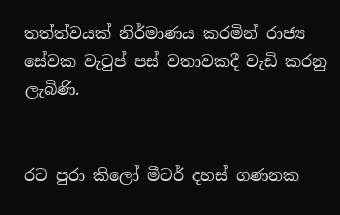තත්ත්වයක් නිර්මාණය කරමින් රාජ්‍ය සේවක වැටුප් පස් වතාවකදී වැඩි කරනු ලැබිණි.


රට පුරා කිලෝ මීටර් දහස් ගණනක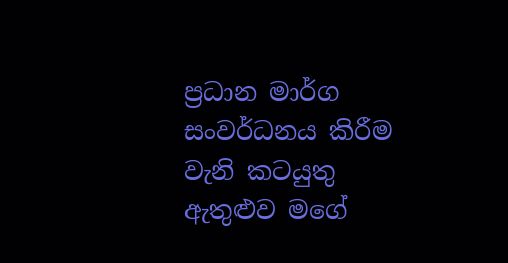ප්‍රධාන මාර්ග සංවර්ධනය කිරීම වැනි කටයුතු ඇතුළුව මගේ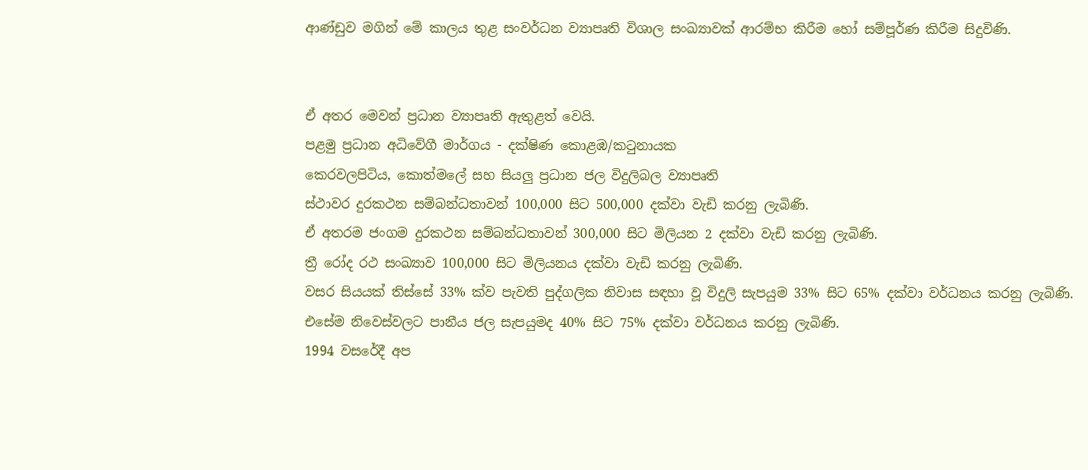ආණ්ඩුව මගින් මේ කාලය තුළ සංවර්ධන ව්‍යාපෘති විශාල සංඛ්‍යාවක් ආරම්භ කිරීම හෝ සම්පූර්ණ කිරීම සිදුවිණි.


ඒ අතර මෙවන් ප්‍රධාන ව්‍යාපෘති ඇතුළත් වෙයි.
පළමු ප්‍රධාන අධිවේගී මාර්ගය - දක්ෂිණ කොළඹ/කටුනායක
කෙරවලපිටිය, කොත්මලේ සහ සියලු ප්‍රධාන ජල විදුලිබල ව්‍යාපෘති
ස්ථාවර දුරකථන සම්බන්ධතාවන් 100,000 සිට 500,000 දක්වා වැඩි කරනු ලැබිණි.
ඒ අතරම ජංගම දුරකථන සම්බන්ධතාවන් 300,000 සිට මිලියන 2 දක්වා වැඩි කරනු ලැබිණි.
ත්‍රී රෝද රථ සංඛ්‍යාව 100,000 සිට මිලියනය දක්වා වැඩි කරනු ලැබිණි.
වසර සියයක් තිස්සේ 33% ක්ව පැවති පුද්ගලික නිවාස සඳහා වූ විදුලි සැපයුම 33% සිට 65% දක්වා වර්ධනය කරනු ලැබිණි.
එසේම නිවෙස්වලට පානීය ජල සැපයුමද 40% සිට 75% දක්වා වර්ධනය කරනු ලැබිණි.
1994 වසරේදී අප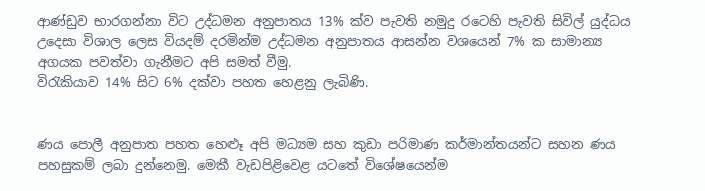ආණ්ඩුව භාරගන්නා විට උද්ධමන අනුපාතය 13% ක්ව පැවති නමුදු රටෙහි පැවති සිවිල් යුද්ධය උදෙසා විශාල ලෙස වියදම් දරමින්ම උද්ධමන අනුපාතය ආසන්න වශයෙන් 7% ක සාමාන්‍ය අගයක පවත්වා ගැනීමට අපි සමත් වීමු.
විරැකියාව 14% සිට 6% දක්වා පහත හෙළනු ලැබිණි.


ණය පොලී අනුපාත පහත හෙළුෑ අපි මධ්‍යම සහ කුඩා පරිමාණ කර්මාන්තයන්ට සහන ණය පහසුකම් ලබා දුන්නෙමු. මෙකී වැඩපිළිවෙළ යටතේ විශේෂයෙන්ම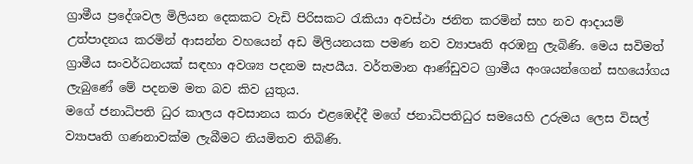ග්‍රාමීය ප්‍රදේශවල මිලියන දෙකකට වැඩි පිරිසකට රැකියා අවස්ථා ජනිත කරමින් සහ නව ආදායම් උත්පාදනය කරමින් ආසන්න වහයෙන් අඩ මිලියනයක පමණ නව ව්‍යාපෘති අරඹනු ලැබිණි. මෙය සවිමත් ග්‍රාමීය සංවර්ධනයක් සඳහා අවශ්‍ය පදනම සැපයීය. වර්තමාන ආණ්ඩුවට ග්‍රාමීය අංශයන්ගෙන් සහයෝගය ලැබුණේ මේ පදනම මත බව කිව යුතුය.
මගේ ජනාධිපති ධුර කාලය අවසානය කරා එළඹෙද්දී මගේ ජනාධිපතිධුර සමයෙහි උරුමය ලෙස විසල් ව්‍යාපෘති ගණනාවක්ම ලැබීමට නියමිතව තිබිණි.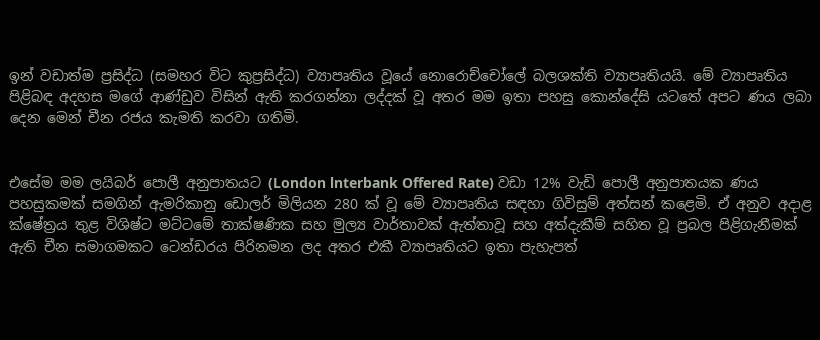ඉන් වඩාත්ම ප්‍රසිද්ධ (සමහර විට කුප්‍රසිද්ධ) ව්‍යාපෘතිය වූයේ නොරොච්චෝලේ බලශක්ති ව්‍යාපෘතියයි. මේ ව්‍යාපෘතිය පිළිබඳ අදහස මගේ ආණ්ඩුව විසින් ඇති කරගන්නා ලද්දක් වූ අතර මම ඉතා පහසු කොන්දේසි යටතේ අපට ණය ලබා දෙන මෙන් චීන රජය කැමති කරවා ගතිමි.


එසේම මම ලයිබර් පොලී අනුපාතයට (London lnterbank Offered Rate) වඩා 12% වැඩි පොලී අනුපාතයක ණය පහසුකමක් සමගින් ඇමරිකානු ඩොලර් මිලියන 280 ක් වූ මේ ව්‍යාපෘතිය සඳහා ගිවිසුම් අත්සන් කළෙමි. ඒ අනුව අදාළ ක්ෂේත්‍රය තුළ විශිෂ්ට මට්ටමේ තාක්ෂණික සහ මුල්‍ය වාර්තාවක් ඇත්තාවූ සහ අත්දැකීම් සහිත වූ ප්‍රබල පිළිගැනීමක් ඇති චීන සමාගමකට ටෙන්ඩරය පිරිනමන ලද අතර එකී ව්‍යාපෘතියට ඉතා පැහැපත්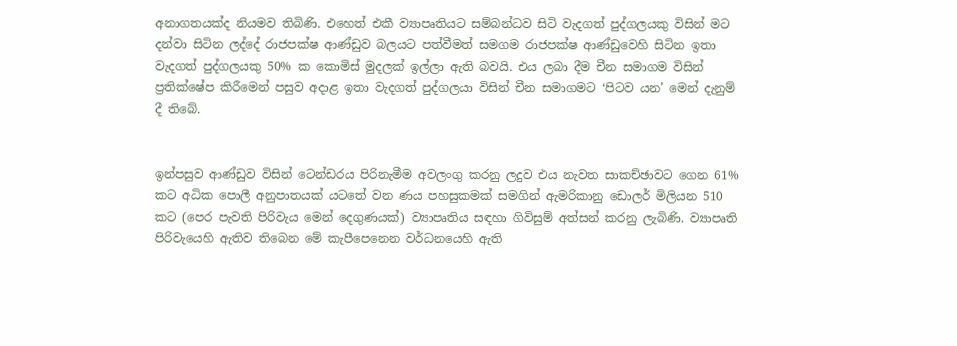අනාගතයක්ද නියමව තිබිණි. එහෙත් එකී ව්‍යාපෘතියට සම්බන්ධව සිටි වැදගත් පුද්ගලයකු විසින් මට දන්වා සිටින ලද්දේ රාජපක්ෂ ආණ්ඩුව බලයට පත්වීමත් සමගම රාජපක්ෂ ආණ්ඩුවෙහි සිටින ඉතා වැදගත් පුද්ගලයකු 50% ක කොමිස් මුදලක් ඉල්ලා ඇති බවයි. එය ලබා දීම චීන සමාගම විසින් ප්‍රතික්ෂේප කිරීමෙන් පසුව අදාළ ඉතා වැදගත් පුද්ගලයා විසින් චීන සමාගමට ‘පිටව යන’ මෙන් දැනුම් දී තිබේ.


ඉන්පසුව ආණ්ඩුව විසින් ටෙන්ඩරය පිරිනැමීම අවලංගු කරනු ලදුව එය නැවත සාකච්ඡාවට ගෙන 61% කට අධික පොලී අනුපාතයක් යටතේ වන ණය පහසුකමක් සමගින් ඇමරිකානු ඩොලර් මිලියන 510 කට (පෙර පැවති පිරිවැය මෙන් දෙගුණයක්) ව්‍යාපෘතිය සඳහා ගිවිසුම් අත්සන් කරනු ලැබිණි. ව්‍යාපෘති පිරිවැයෙහි ඇතිව තිබෙන මේ කැපීපෙනෙන වර්ධනයෙහි ඇති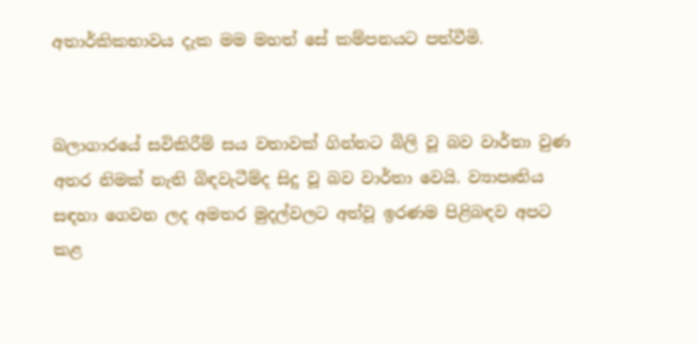අතාර්කිකභාවය දැක මම මහත් සේ කම්පනයට පත්වීමි.


බලාගාරයේ සවිකිරීම් සය වතාවක් ගින්නට බිලි වූ බව වාර්තා වුණ අතර නිමක් නැති බිඳවැටීම්ද සිදු වූ බව වාර්තා වෙයි. ව්‍යාපෘතිය සඳහා ගෙවන ලද අමතර මුදල්වලට අත්වූ ඉරණම පිළිබඳව අපට කළ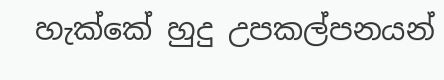හැක්කේ හුදු උපකල්පනයන්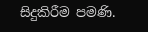සිදුකිරීම පමණි.